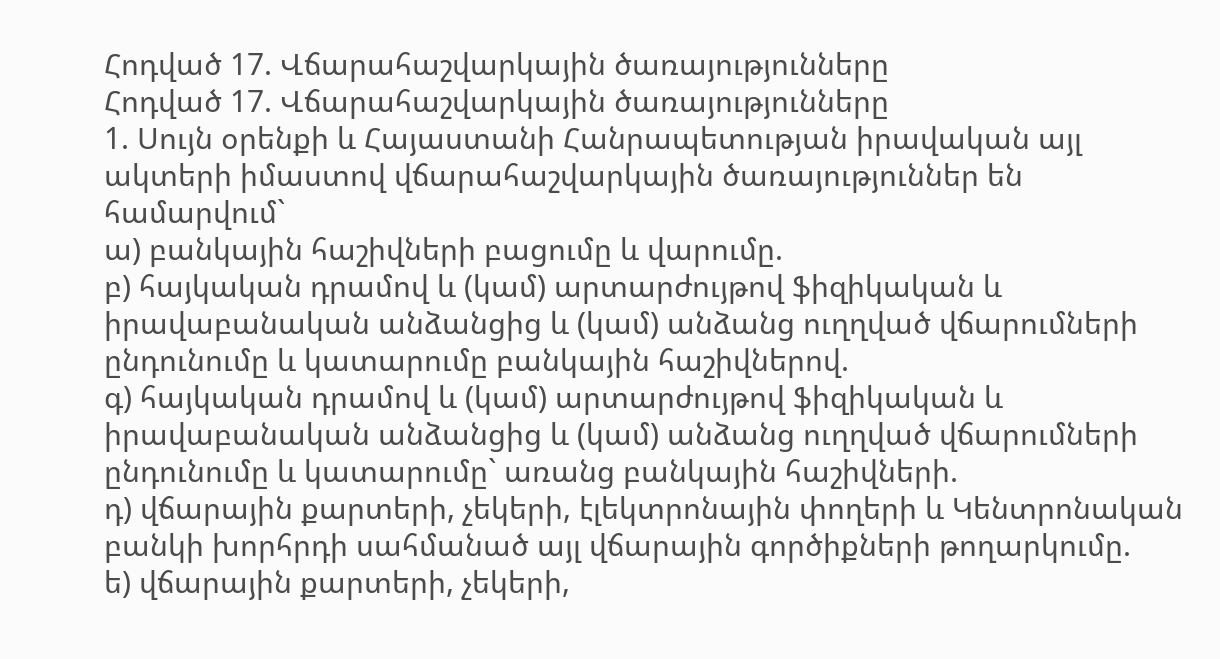Հոդված 17. Վճարահաշվարկային ծառայությունները
Հոդված 17. Վճարահաշվարկային ծառայությունները
1. Սույն օրենքի և Հայաստանի Հանրապետության իրավական այլ ակտերի իմաստով վճարահաշվարկային ծառայություններ են համարվում`
ա) բանկային հաշիվների բացումը և վարումը.
բ) հայկական դրամով և (կամ) արտարժույթով ֆիզիկական և իրավաբանական անձանցից և (կամ) անձանց ուղղված վճարումների ընդունումը և կատարումը բանկային հաշիվներով.
գ) հայկական դրամով և (կամ) արտարժույթով ֆիզիկական և իրավաբանական անձանցից և (կամ) անձանց ուղղված վճարումների ընդունումը և կատարումը` առանց բանկային հաշիվների.
դ) վճարային քարտերի, չեկերի, էլեկտրոնային փողերի և Կենտրոնական բանկի խորհրդի սահմանած այլ վճարային գործիքների թողարկումը.
ե) վճարային քարտերի, չեկերի,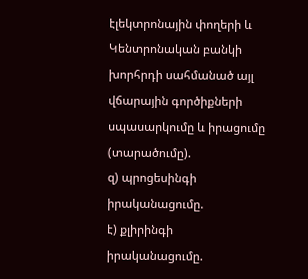էլեկտրոնային փողերի և Կենտրոնական բանկի խորհրդի սահմանած այլ վճարային գործիքների սպասարկումը և իրացումը (տարածումը).
զ) պրոցեսինգի իրականացումը.
է) քլիրինգի իրականացումը.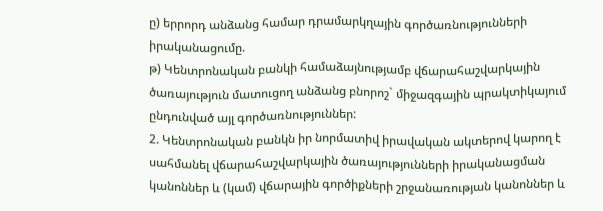ը) երրորդ անձանց համար դրամարկղային գործառնությունների իրականացումը.
թ) Կենտրոնական բանկի համաձայնությամբ վճարահաշվարկային ծառայություն մատուցող անձանց բնորոշ` միջազգային պրակտիկայում ընդունված այլ գործառնություններ:
2. Կենտրոնական բանկն իր նորմատիվ իրավական ակտերով կարող է սահմանել վճարահաշվարկային ծառայությունների իրականացման կանոններ և (կամ) վճարային գործիքների շրջանառության կանոններ և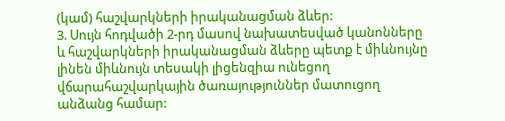(կամ) հաշվարկների իրականացման ձևեր:
3. Սույն հոդվածի 2-րդ մասով նախատեսված կանոնները և հաշվարկների իրականացման ձևերը պետք է միևնույնը լինեն միևնույն տեսակի լիցենզիա ունեցող վճարահաշվարկային ծառայություններ մատուցող անձանց համար: